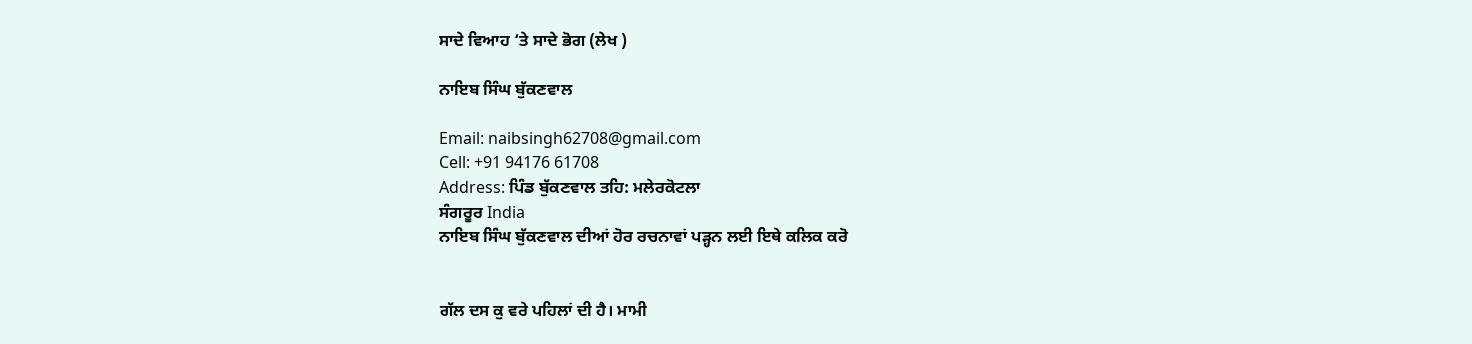ਸਾਦੇ ਵਿਆਹ ‘ਤੇ ਸਾਦੇ ਭੋਗ (ਲੇਖ )

ਨਾਇਬ ਸਿੰਘ ਬੁੱਕਣਵਾਲ

Email: naibsingh62708@gmail.com
Cell: +91 94176 61708
Address: ਪਿੰਡ ਬੁੱਕਣਵਾਲ ਤਹਿ: ਮਲੇਰਕੋਟਲਾ
ਸੰਗਰੂਰ India
ਨਾਇਬ ਸਿੰਘ ਬੁੱਕਣਵਾਲ ਦੀਆਂ ਹੋਰ ਰਚਨਾਵਾਂ ਪੜ੍ਹਨ ਲਈ ਇਥੇ ਕਲਿਕ ਕਰੋ


ਗੱਲ ਦਸ ਕੁ ਵਰੇ ਪਹਿਲਾਂ ਦੀ ਹੈ। ਮਾਮੀ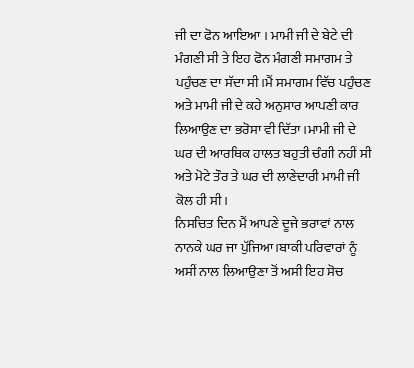ਜੀ ਦਾ ਫੋਨ ਆਇਆ । ਮਾਮੀ ਜੀ ਦੇ ਬੇਟੇ ਦੀ ਮੰਗਣੀ ਸੀ ਤੇ ਇਹ ਫੋਨ ਮੰਗਣੀ ਸਮਾਗਮ ਤੇ ਪਹੁੰਚਣ ਦਾ ਸੱਦਾ ਸੀ।ਮੈਂ ਸਮਾਗਮ ਵਿੱਚ ਪਹੁੰਚਣ ਅਤੇ ਮਾਮੀ ਜੀ ਦੇ ਕਹੇ ਅਨੁਸਾਰ ਆਪਣੀ ਕਾਰ ਲਿਆਉਣ ਦਾ ਭਰੋਸਾ ਵੀ ਦਿੱਤਾ।ਮਾਮੀ ਜੀ ਦੇ ਘਰ ਦੀ ਆਰਥਿਕ ਹਾਲਤ ਬਹੁਤੀ ਚੰਗੀ ਨਹੀਂ ਸੀ ਅਤੇ ਮੋਟੇ ਤੌਰ ਤੇ ਘਰ ਦੀ ਲਾਣੇਦਾਰੀ ਮਾਮੀ ਜੀ ਕੋਲ ਹੀ ਸੀ।
ਨਿਸਚਿਤ ਦਿਨ ਮੈਂ ਆਪਣੇ ਦੂਜੇ ਭਰਾਵਾਂ ਨਾਲ ਨਾਨਕੇ ਘਰ ਜਾ ਪੁੱਜਿਆ।ਬਾਕੀ ਪਰਿਵਾਰਾਂ ਨੂੰ ਅਸੀਂ ਨਾਲ ਲਿਆਉਣਾ ਤੋਂ ਅਸੀ ਇਹ ਸੋਚ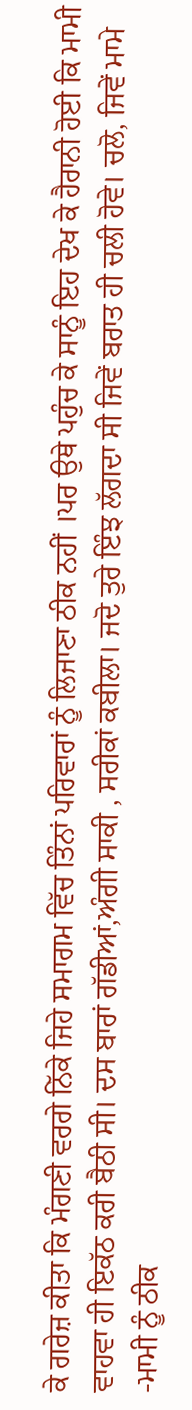ਕੇ ਗਰੇਜ਼ ਕੀਤਾ ਕਿ ਮੰਗਣੀ ਵਰਗੇ ਨਿੱਕੇ ਜਿਹੇ ਸਮਾਗਮ ਵਿੱਚ ਤਿੰਨਾਂ ਪਰਿਵਾਰਾਂ ਨੂੰ ਲਿਜਾਣਾ ਠੀਕ ਨਹੀਂ ।ਪਰ ਉਥੇ ਪਹੁੰਚ ਕੇ ਸਾਨੂੰ ਇਹ ਦੇਖ ਕੇ ਹੈਰਾਨੀ ਹੋਈ ਕਿ ਮਾਮੀ ਵਾਹਵਾ ਹੀ ਇਕੱਠ ਕਰੀ ਬੈਠੀ ਸੀ। ਦਸ ਬਾਰਾਂ ਗੱਡੀਆਂ,ਅੰਗੀ ਸਾਕੀ , ਸਰੀਕਾਂ ਕਬੀਲਾ। ਜਦੋ ਤੁਰੇ ਇੰਝ ਲੱਗਦਾ ਸੀ ਜਿਵੇਂ ਬਰਾਤ ਹੀ ਚਲੀ ਹੋਵੇ। ਚਲੋ, ਜਿਵੇਂ ਮਾਮੇ -ਮਾਮੀ ਨੂੰ ਠੀਕ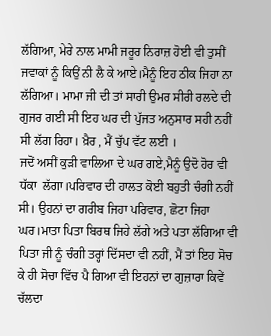ਲੱਗਿਆ, ਮੇਰੇ ਨਾਲ ਮਾਮੀ ਜਰੂਰ ਨਿਰਾਜ਼ ਹੋਈ ਵੀ ਤੁਸੀਂ ਜਵਾਕਾਂ ਨੂੰ ਕਿਉਂ ਨੀ ਲੈ ਕੇ ਆਏ।ਮੈਨੂੰ ਇਹ ਠੀਕ ਜਿਹਾ ਨਾ ਲੱਗਿਆ। ਮਾਮਾ ਜੀ ਦੀ ਤਾਂ ਸਾਰੀ ਉਮਰ ਸੀਰੀ ਰਲਦੇ ਦੀ ਗੁਜਰ ਗਈ ਸੀ ਇਹ ਘਰ ਦੀ ਪੁੱਜਤ ਅਨੁਸਾਰ ਸਹੀ ਨਹੀਂ ਸੀ ਲੱਗ ਰਿਹਾ। ਖ਼ੈਰ , ਮੈਂ ਚੁੱਪ ਵੱਟ ਲਈ ।
ਜਦੋਂ ਅਸੀਂ ਕੁੜੀ ਵਾਲਿਆ ਦੇ ਘਰ ਗਏ,ਮੈਨੂੰ ਉਦੋ ਹੋਰ ਵੀ ਧੱਕਾ  ਲੱਗਾ।ਪਰਿਵਾਰ ਦੀ ਹਾਲਤ ਕੋਈ ਬਹੁਤੀ ਚੰਗੀ ਨਹੀਂ ਸੀ। ਉਹਨਾਂ ਦਾ ਗਰੀਬ ਜਿਹਾ ਪਰਿਵਾਰ, ਛੋਟਾ ਜਿਹਾ ਘਰ।ਮਾਤਾ ਪਿਤਾ ਬਿਰਥ ਜਿਹੇ ਲੱਗੇ ਅਤੇ ਪਤਾ ਲੱਗਿਆ ਵੀ ਪਿਤਾ ਜੀ ਨੂੰ ਚੰਗੀ ਤਰ੍ਹਾਂ ਦਿੱਸਦਾ ਵੀ ਨਹੀਂ, ਮੈਂ ਤਾਂ ਇਹ ਸੋਚ ਕੇ ਹੀ ਸੋਚਾ ਵਿੱਚ ਪੈ ਗਿਆ ਵੀ ਇਹਨਾਂ ਦਾ ਗੁਜ਼ਾਰਾ ਕਿਵੇਂ ਚੱਲਦਾ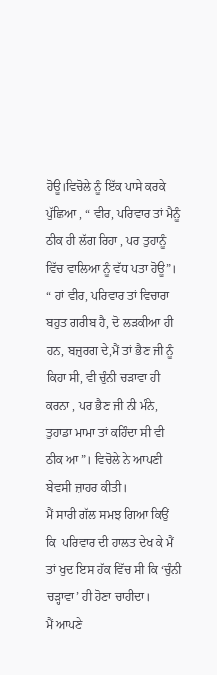ਹੋਊ।ਵਿਚੋਲੇ ਨੂੰ ਇੱਕ ਪਾਸੇ ਕਰਕੇ ਪੁੱਛਿਆ , “ ਵੀਰ, ਪਰਿਵਾਰ ਤਾਂ ਮੈਨੂੰ ਠੀਕ ਹੀ ਲੱਗ ਰਿਹਾ , ਪਰ ਤੁਹਾਨੂੰ ਵਿੱਚ ਵਾਲਿਆ ਨੂੰ ਵੱਧ ਪਤਾ ਹੋਊ”।
“ ਹਾਂ ਵੀਰ, ਪਰਿਵਾਰ ਤਾਂ ਵਿਚਾਰਾ ਬਹੁਤ ਗਰੀਬ ਹੈ, ਦੋ ਲੜਕੀਆ ਹੀ ਹਨ, ਬਜ਼ੁਰਗ ਦੇ,ਮੈਂ ਤਾਂ ਭੈਣ ਜੀ ਨੂੰ ਕਿਹਾ ਸੀ, ਵੀ ਚੁੰਨੀ ਚੜਾਵਾ ਹੀ ਕਰਨਾ , ਪਰ ਭੈਣ ਜੀ ਨੀ ਮੰਨੇ, ਤੁਹਾਡਾ ਮਾਮਾ ਤਾਂ ਕਹਿੰਦਾ ਸੀ ਵੀ ਠੀਕ ਆ”। ਵਿਚੋਲੇ ਨੇ ਆਪਣੀ ਬੇਵਸੀ ਜ਼ਾਹਰ ਕੀਤੀ।
ਮੈਂ ਸਾਰੀ ਗੱਲ ਸਮਝ ਗਿਆ ਕਿਉਂ ਕਿ  ਪਰਿਵਾਰ ਦੀ ਹਾਲਤ ਦੇਖ ਕੇ ਮੈਂ ਤਾਂ ਖੁਦ ਇਸ ਹੱਕ ਵਿੱਚ ਸੀ ਕਿ ‘ਚੁੰਨੀ ਚੜ੍ਹਾਵਾ’ ਹੀ ਹੋਣਾ ਚਾਹੀਦਾ।
ਮੈਂ ਆਪਣੇ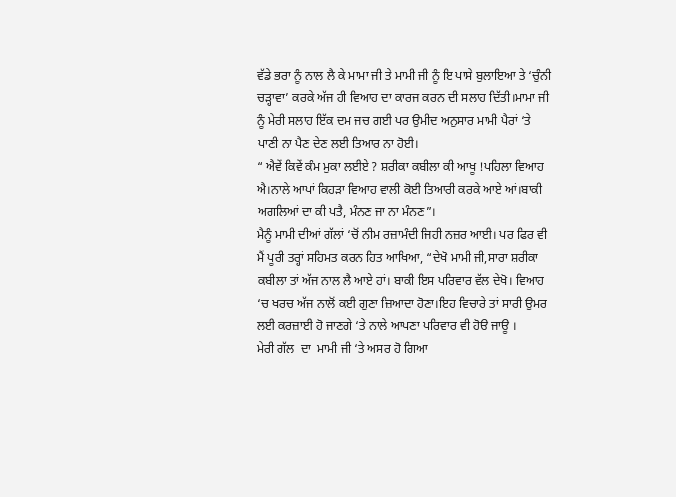ਵੱਡੇ ਭਰਾ ਨੂੰ ਨਾਲ ਲੈ ਕੇ ਮਾਮਾ ਜੀ ਤੇ ਮਾਮੀ ਜੀ ਨੂੰ ਇ ਪਾਸੇ ਬੁਲਾਇਆ ਤੇ ‘ਚੁੰਨੀ ਚੜ੍ਹਾਵਾ’ ਕਰਕੇ ਅੱਜ ਹੀ ਵਿਆਹ ਦਾ ਕਾਰਜ ਕਰਨ ਦੀ ਸਲਾਹ ਦਿੱਤੀ।ਮਾਮਾ ਜੀ ਨੂੰ ਮੇਰੀ ਸਲਾਹ ਇੱਕ ਦਮ ਜਚ ਗਈ ਪਰ ਉਮੀਦ ਅਨੁਸਾਰ ਮਾਮੀ ਪੈਰਾਂ ‘ਤੇ  ਪਾਣੀ ਨਾ ਪੈਣ ਦੇਣ ਲਈ ਤਿਆਰ ਨਾ ਹੋਈ।
“ ਐਵੇਂ ਕਿਵੇਂ ਕੰਮ ਮੁਕਾ ਲਈਏ ? ਸ਼ਰੀਕਾ ਕਬੀਲਾ ਕੀ ਆਖੂ !ਪਹਿਲਾ ਵਿਆਹ ਐ।ਨਾਲੇ ਆਪਾਂ ਕਿਹੜਾ ਵਿਆਹ ਵਾਲੀ ਕੋਈ ਤਿਆਰੀ ਕਰਕੇ ਆਏ ਆਂ।ਬਾਕੀ ਅਗਲਿਆਂ ਦਾ ਕੀ ਪਤੈ, ਮੰਨਣ ਜਾ ਨਾ ਮੰਨਣ”।
ਮੈਨੂੰ ਮਾਮੀ ਦੀਆਂ ਗੱਲਾਂ ‘ਚੋਂ ਨੀਮ ਰਜ਼ਾਮੰਦੀ ਜਿਹੀ ਨਜ਼ਰ ਆਈ। ਪਰ ਫਿਰ ਵੀ ਮੈਂ ਪੂਰੀ ਤਰ੍ਹਾਂ ਸਹਿਮਤ ਕਰਨ ਹਿਤ ਆਖਿਆ, “ਦੇਖੋ ਮਾਮੀ ਜੀ,ਸਾਰਾ ਸ਼ਰੀਕਾ ਕਬੀਲਾ ਤਾਂ ਅੱਜ ਨਾਲ ਲੈ ਆਏ ਹਾਂ। ਬਾਕੀ ਇਸ ਪਰਿਵਾਰ ਵੱਲ ਦੇਖੋ। ਵਿਆਹ ‘ਚ ਖਰਚ ਅੱਜ ਨਾਲੋਂ ਕਈ ਗੁਣਾ ਜ਼ਿਆਦਾ ਹੋਣਾ।ਇਹ ਵਿਚਾਰੇ ਤਾਂ ਸਾਰੀ ਉਮਰ ਲਈ ਕਰਜ਼ਾਈ ਹੋ ਜਾਣਗੇ ‘ਤੇ ਨਾਲੇ ਆਪਣਾ ਪਰਿਵਾਰ ਵੀ ਹੋੳ ਜਾਊ ।
ਮੇਰੀ ਗੱਲ  ਦਾ  ਮਾਮੀ ਜੀ ‘ਤੇ ਅਸਰ ਹੋ ਗਿਆ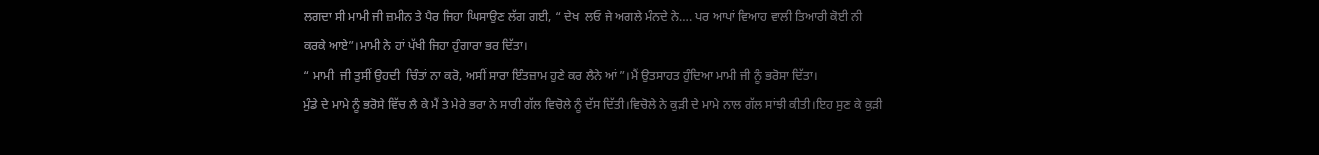ਲਗਦਾ ਸੀ ਮਾਮੀ ਜੀ ਜ਼ਮੀਨ ਤੇ ਪੈਰ ਜਿਹਾ ਘਿਸਾਉਣ ਲੱਗ ਗਈ, “ ਦੇਖ  ਲਓ ਜੇ ਅਗਲੇ ਮੰਨਦੇ ਨੇ…. ਪਰ ਆਪਾਂ ਵਿਆਹ ਵਾਲੀ ਤਿਆਰੀ ਕੋਈ ਨੀ ਕਰਕੇ ਆਏ”।ਮਾਮੀ ਨੇ ਹਾਂ ਪੱਖੀ ਜਿਹਾ ਹੁੰਗਾਰਾ ਭਰ ਦਿੱਤਾ।
“ ਮਾਮੀ  ਜੀ ਤੁਸੀਂ ਉਹਦੀ  ਚਿੰਤਾਂ ਨਾ ਕਰੋ, ਅਸੀਂ ਸਾਰਾ ਇੰਤਜ਼ਾਮ ਹੁਣੇ ਕਰ ਲੈਨੇ ਆਂ”।ਮੈਂ ਉਤਸਾਹਤ ਹੁੰਦਿਆ ਮਾਮੀ ਜੀ ਨੂੰ ਭਰੋਸਾ ਦਿੱਤਾ।
ਮੁੰਡੇ ਦੇ ਮਾਮੇ ਨੂੰ ਭਰੋਸੇ ਵਿੱਚ ਲੈ ਕੇ ਮੈਂ ਤੇ ਮੇਰੇ ਭਰਾ ਨੇ ਸਾਰੀ ਗੱਲ ਵਿਚੋਲੇ ਨੂੰ ਦੱਸ ਦਿੱਤੀ।ਵਿਚੋਲੇ ਨੇ ਕੁੜੀ ਦੇ ਮਾਮੇ ਨਾਲ ਗੱਲ ਸਾਂਝੀ ਕੀਤੀ।ਇਹ ਸੁਣ ਕੇ ਕੁੜੀ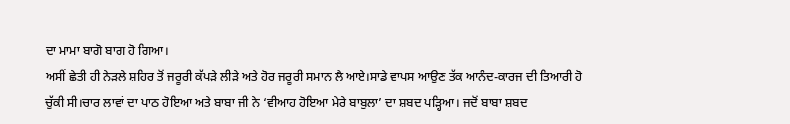ਦਾ ਮਾਮਾ ਬਾਗੋ ਬਾਗ ਹੋ ਗਿਆ।
ਅਸੀਂ ਛੇਤੀ ਹੀ ਨੇੜਲੇ ਸ਼ਹਿਰ ਤੋਂ ਜਰੂਰੀ ਕੱਪੜੇ ਲੀੜੇ ਅਤੇ ਹੋਰ ਜਰੂਰੀ ਸਮਾਨ ਲੈ ਆਏ।ਸਾਡੇ ਵਾਪਸ ਆਉਣ ਤੱਕ ਆਨੰਦ-ਕਾਰਜ ਦੀ ਤਿਆਰੀ ਹੋ ਚੁੱਕੀ ਸੀ।ਚਾਰ ਲਾਵਾਂ ਦਾ ਪਾਠ ਹੋਇਆ ਅਤੇ ਬਾਬਾ ਜੀ ਨੇ ‘ਵੀਆਹ ਹੋਇਆ ਮੇਰੇ ਬਾਬੁਲਾ’ ਦਾ ਸ਼ਬਦ ਪੜ੍ਹਿਆ। ਜਦੋਂ ਬਾਬਾ ਸ਼ਬਦ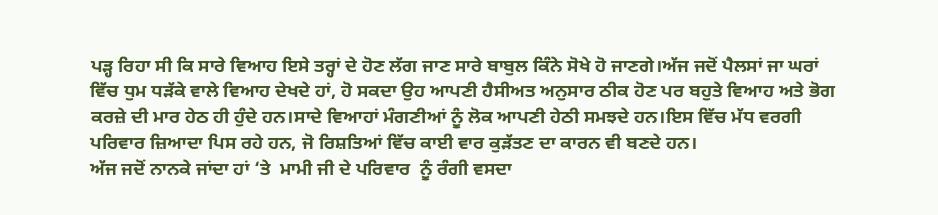ਪੜ੍ਹ ਰਿਹਾ ਸੀ ਕਿ ਸਾਰੇ ਵਿਆਹ ਇਸੇ ਤਰ੍ਹਾਂ ਦੇ ਹੋਣ ਲੱਗ ਜਾਣ ਸਾਰੇ ਬਾਬੁਲ ਕਿੰਨੇ ਸੋਖੇ ਹੋ ਜਾਣਗੇ।ਅੱਜ ਜਦੋਂ ਪੈਲਸਾਂ ਜਾ ਘਰਾਂ ਵਿੱਚ ਧੁਮ ਧੜੱਕੇ ਵਾਲੇ ਵਿਆਹ ਦੇਖਦੇ ਹਾਂ, ਹੋ ਸਕਦਾ ਉਹ ਆਪਣੀ ਹੈਸੀਅਤ ਅਨੁਸਾਰ ਠੀਕ ਹੋਣ ਪਰ ਬਹੁਤੇ ਵਿਆਹ ਅਤੇ ਭੋਗ ਕਰਜ਼ੇ ਦੀ ਮਾਰ ਹੇਠ ਹੀ ਹੁੰਦੇ ਹਨ।ਸਾਦੇ ਵਿਆਹਾਂ ਮੰਗਣੀਆਂ ਨੂੰ ਲੋਕ ਆਪਣੀ ਹੇਠੀ ਸਮਝਦੇ ਹਨ।ਇਸ ਵਿੱਚ ਮੱਧ ਵਰਗੀ ਪਰਿਵਾਰ ਜ਼ਿਆਦਾ ਪਿਸ ਰਹੇ ਹਨ, ਜੋ ਰਿਸ਼ਤਿਆਂ ਵਿੱਚ ਕਾਈ ਵਾਰ ਕੁੜੱਤਣ ਦਾ ਕਾਰਨ ਵੀ ਬਣਦੇ ਹਨ।
ਅੱਜ ਜਦੋਂ ਨਾਨਕੇ ਜਾਂਦਾ ਹਾਂ ‘ਤੇ  ਮਾਮੀ ਜੀ ਦੇ ਪਰਿਵਾਰ  ਨੂੰ ਰੰਗੀ ਵਸਦਾ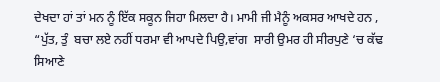ਦੇਖਦਾ ਹਾਂ ਤਾਂ ਮਨ ਨੂੰ ਇੱਕ ਸਕੂਨ ਜਿਹਾ ਮਿਲਦਾ ਹੈ। ਮਾਮੀ ਜੀ ਮੈਨੂੰ ਅਕਸਰ ਆਖਦੇ ਹਨ , “ਪੁੱਤ, ਤੁੰ  ਬਚਾ ਲਏ ਨਹੀਂ ਧਰਮਾ ਵੀ ਆਪਦੇ ਪਿਉ,ਵਾਂਗ  ਸਾਰੀ ਉਮਰ ਹੀ ਸੀਰਪੁਣੇ ‘ਚ ਕੱਢ
ਸਿਆਣੇ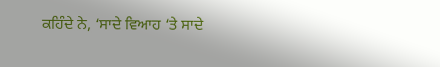ਕਹਿੰਦੇ ਨੇ, ‘ਸਾਦੇ ਵਿਆਹ ‘ਤੇ ਸਾਦੇ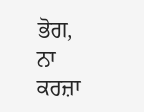ਭੋਗ, ਨਾ ਕਰਜ਼ਾ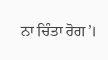ਨਾ ਚਿੰਤਾ ਰੋਗ’।